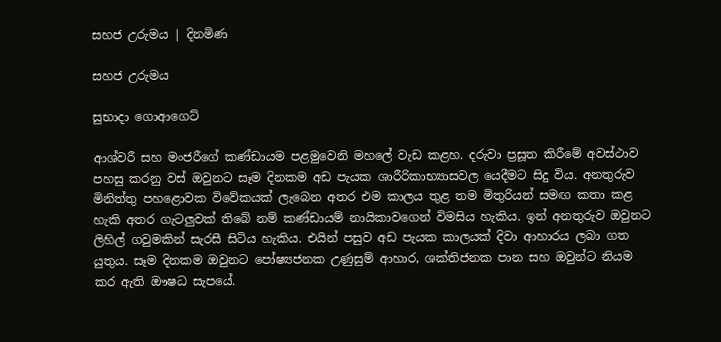සහජ උරුමය | දිනමිණ

සහජ උරුමය

සුභාදා ගොආගෙට්

ආශ්වරී සහ මංජරීගේ කණ්ඩායම පළමුවෙනි මහලේ වැඩ කළහ. දරුවා ප්‍රසූත කිරීමේ අවස්ථාව පහසු කරනු වස් ඔවුනට සෑම දිනකම අඩ පැයක ශාරීරිකාභ්‍යාසවල යෙදීමට සිදු විය. අනතුරුව මිනිත්තු පහළොවක විවේකයක් ලැබෙන අතර එම කාලය තුළ තම මිතුරියන් සමඟ කතා කළ හැකි අතර ගැටලුවක් තිබේ නම් කණ්ඩායම් නායිකාවගෙන් විමසිය හැකිය. ඉන් අනතුරුව ඔවුනට ලිහිල් ගවුමකින් සැරසී සිටිය හැකිය. එයින් පසුව අඩ පැයක කාලයක් දිවා ආහාරය ලබා ගත යුතුය. සෑම දිනකම ඔවුනට පෝෂ්‍යජනක උණුසුම් ආහාර, ශක්තිජනක පාන සහ ඔවුන්ට නියම කර ඇති ඖෂධ සැපයේ.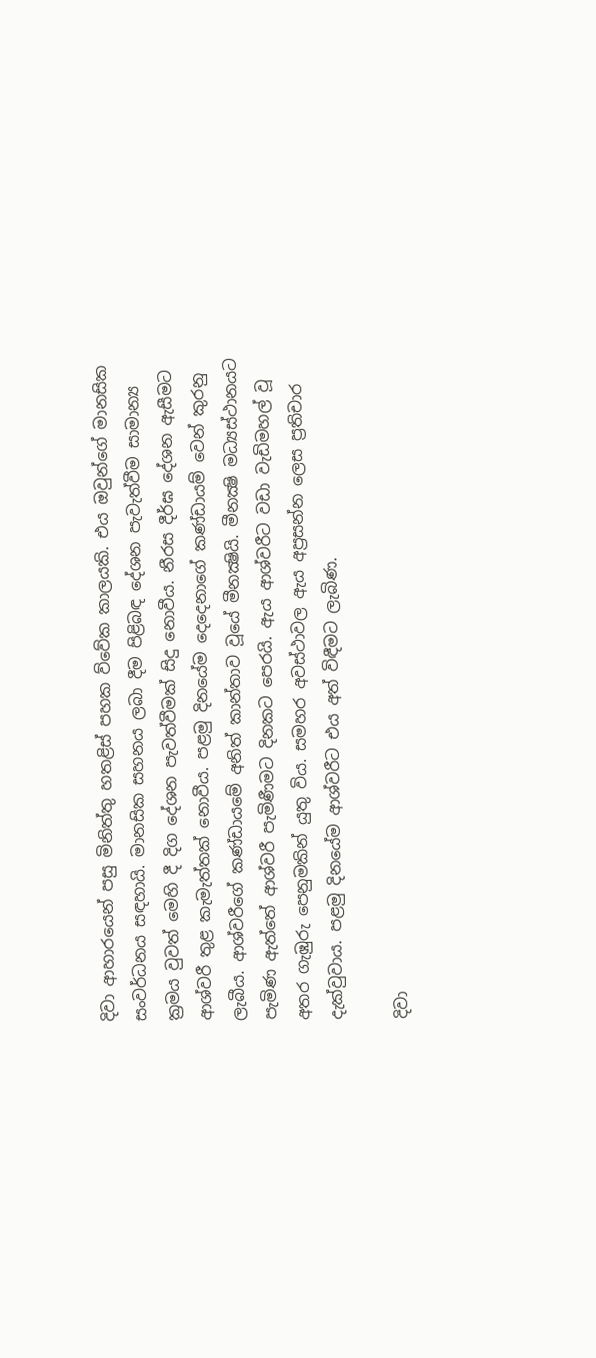දිවා ආහාරයෙන් පසු මිනිත්තු හතළිස් පහක ව්වේක කාලයකි. එය ඔවුන්ගේ මානසික සංවර්ධනය සඳහායි. මානසික සහනය ලබා දීම පිළිබඳ දේශන පැවැත්වීම සාමාන්‍ය ක්‍රමය වුවත් මෙහි දී දිග දේශන පැවත්වීමක් සිදු නොවීය. නීරස දීර්ඝ දේශන ඇසීමට ආශ්වරී තුළ කැමැත්තක් නොවීය. පළමු දිනයේම දෙදෙනාගේ කණ්ඩායම් වෙන් කුරනු ලැබීය. ආශ්වරීගේ කණ්ඩායමේ අනිත් කාන්තාව වූයේ මීනක්‍ෂියි. මීනක්‍ෂි මධ්‍යස්ථානයට පැමිණ ඇත්තේ ආශ්වරී පැමිණීමට දිනකට පෙරයි. ඇය ආශ්වරීට වඩා වැඩිමහල් වූ අතර ගැඹුරු පෙනුමකින් යුතු විය. සමහර අවස්ථාවල ඇය අප්‍රසන්න ලෙස ප්‍රතිචාර දැක්වුවාය. පළමු දිනයේම ආශ්වරීට එය අත් විඳීමට ලැබිණ.

දිවා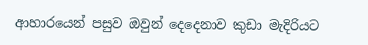ආහාරයෙන් පසුව ඔවුන් දෙදෙනාව කුඩා මැදිරියට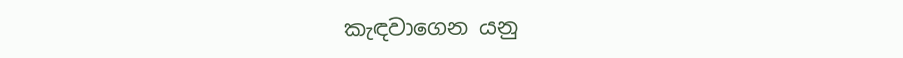කැඳවාගෙන යනු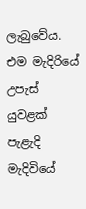ලැබුවේය. එම මැදිරියේ උපැස් යුවළක් පැළැදි මැදිවියේ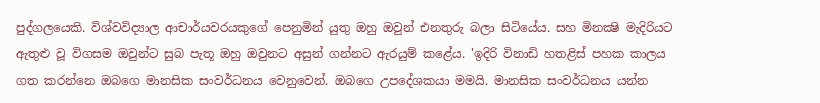පුද්ගලයෙකි. විශ්වවිද්‍යාල ආචාර්යවරයකුගේ පෙනුමින් යුතු ඔහු ඔවුන් එනතුරු බලා සිටියේය. සහ මිනක්‍ෂි මැදිරියට ඇතුළු වූ විගසම ඔවුන්ට සුබ පැතූ ඔහු ඔවුනට අසුන් ගන්නට ඇරයුම් කළේය. 'ඉදිරි විනාඩි හතළිස් පහක කාලය ගත කරන්නෙ ඔබගෙ මානසික සංවර්ධනය වෙනුවෙන්. ඔබගෙ උපදේශකයා මමයි. මානසික සංවර්ධනය යන්න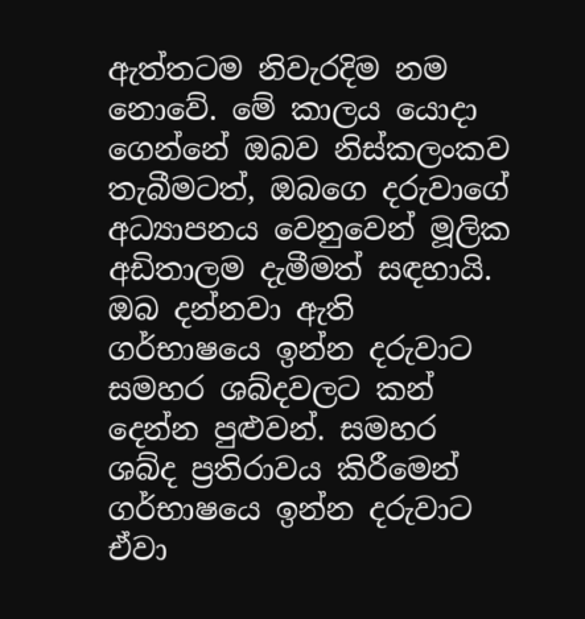ඇත්තටම නිවැරදිම නම නොවේ. මේ කාලය යොදා ගෙන්නේ ඔබව නිස්කලංකව තැබීමටත්, ඔබගෙ දරුවාගේ අධ්‍යාපනය වෙනුවෙන් මූලික අඩිතාලම දැමීමත් සඳහායි. ඔබ දන්නවා ඇති ගර්භාෂයෙ ඉන්න දරුවාට සමහර ශබ්දවලට කන් දෙන්න පුළුවන්. සමහර ශබ්ද ප්‍රතිරාවය කිරීමෙන් ගර්භාෂයෙ ඉන්න දරුවාට ඒවා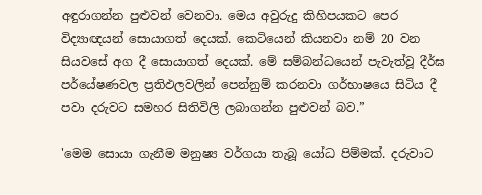අඳුරාගන්න පුළුවන් වෙනවා. මෙය අවුරුදු කිහිපයකට පෙර විද්‍යාඥයන් සොයාගත් දෙයක්. කෙටියෙන් කියනවා නම් 20 වන සියවසේ අග දී සොයාගත් දෙයක්. මේ සම්බන්ධයෙන් පැවැත්වූ දීර්ඝ පර්යේෂණවල ප්‍රතිඵලවලින් පෙන්නුම් කරනවා ගර්භාෂයෙ සිටිය දී පවා දරුවට සමහර සිතිවිලි ලබාගන්න පුළුවන් බව.”

'මෙම සොයා ගැනීම මනුෂ්‍ය වර්ගයා තැබූ යෝධ පිම්මක්. දරුවාට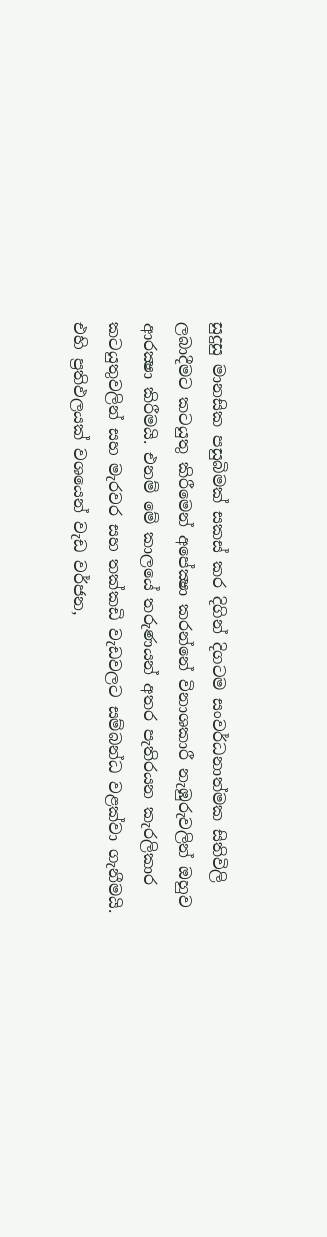සුදුසු මානසික පසුබිමක් සකස් කර දිගින් දිගටම සංවර්ධනාත්මක සිතිවිලි ලබාදීමට කටයුතු කිරීමෙන් අපේක්‍ෂා කරන්නේ විනාශකාරී නැඹුරුවලින් ඔහුව ආරක්‍ෂා කිරීමයි. එනම් මේ කාලයේ තරුණයන් අතර පැතිරයන කැරලිකාර කටයුතුවලින් සහ මැරවර සහ තක්කඩි වැඩවලට සම්බන්ධ වළක්වා ගැනීමයි. එහි ප්‍රතිඵලයක් වශයෙන් වැඩ වර්ජන,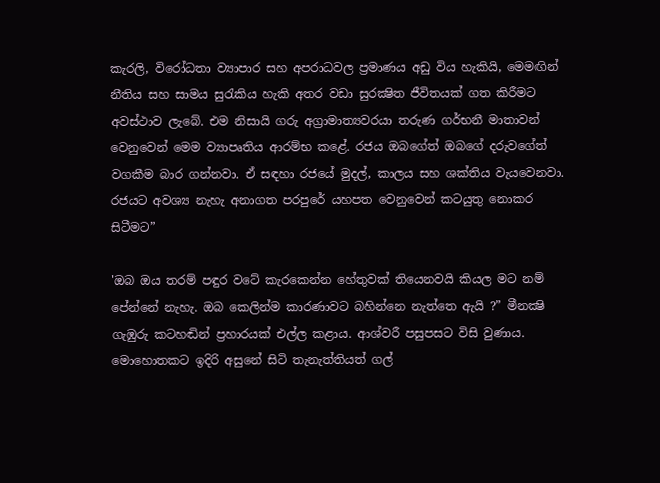කැරලි, විරෝධතා ව්‍යාපාර සහ අපරාධවල ප්‍රමාණය අඩු විය හැකියි, මෙමඟින් නීතිය සහ සාමය සුරැකිය හැකි අතර වඩා සුරක්‍ෂිත ජීවිතයක් ගත කිරීමට අවස්ථාව ලැබේ. එම නිසායි ගරු අග්‍රාමාත්‍යවරයා තරුණ ගර්භනී මාතාවන් වෙනුවෙන් මෙම ව්‍යාපෘතිය ආරම්භ කළේ. රජය ඔබගේත් ඔබගේ දරුවගේත් වගකීම බාර ගන්නවා. ඒ සඳහා රජයේ මුදල්, කාලය සහ ශක්තිය වැයවෙනවා. රජයට අවශ්‍ය නැහැ අනාගත පරපුරේ යහපත වෙනුවෙන් කටයුතු නොකර සිටීමට”

'ඔබ ඔය තරම් පඳුර වටේ කැරකෙන්න හේතුවක් තියෙනවයි කියල මට නම් පේන්නේ නැහැ. ඔබ කෙලින්ම කාරණාවට බහින්නෙ නැත්තෙ ඇයි ?” මීනක්‍ෂි ගැඹුරු කටහඬින් ප්‍රහාරයක් එල්ල කළාය. ආශ්වරී පසුපසට විසි වුණාය. මොහොතකට ඉදිරි අසුනේ සිටි තැනැත්තියත් ගල්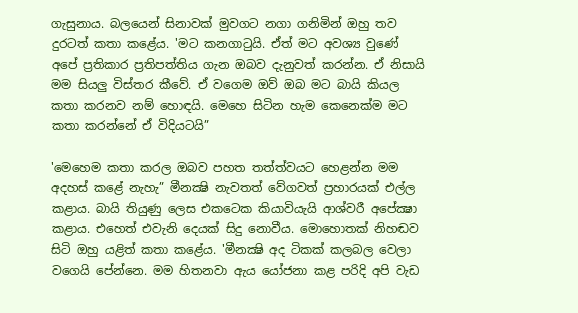ගැසුනාය. බලයෙන් සිනාවක් මුවගට නගා ගනිමින් ඔහු තව දුරටත් කතා කළේය. 'මට කනගාටුයි. ඒත් මට අවශ්‍ය වුණේ අපේ ප්‍රතිකාර ප්‍රතිපත්තිය ගැන ඔබව දැනුවත් කරන්න. ඒ නිසායි මම සියලු විස්තර කීවේ. ඒ වගෙම ඔව් ඔබ මට බායි කියල කතා කරනව නම් හොඳයි. මෙහෙ සිටින හැම කෙනෙක්ම මට කතා කරන්නේ ඒ විදියටයි”

'මෙහෙම කතා කරල ඔබව පහත තත්ත්වයට හෙළන්න මම අදහස් කළේ නැහැ” මීනක්‍ෂි නැවතත් වේගවත් ප්‍රහාරයක් එල්ල කළාය. බායි තියුණු ලෙස එකටෙක කියාවියැයි ආශ්වරී අපේක්‍ෂා කළාය. එහෙත් එවැනි දෙයක් සිදු නොවීය. මොහොතක් නිහඬව සිටි ඔහු යළිත් කතා කළේය. 'මීනක්‍ෂි අද ටිකක් කලබල වෙලා වගෙයි පේන්නෙ. මම හිතනවා ඇය යෝජනා කළ පරිදි අපි වැඩ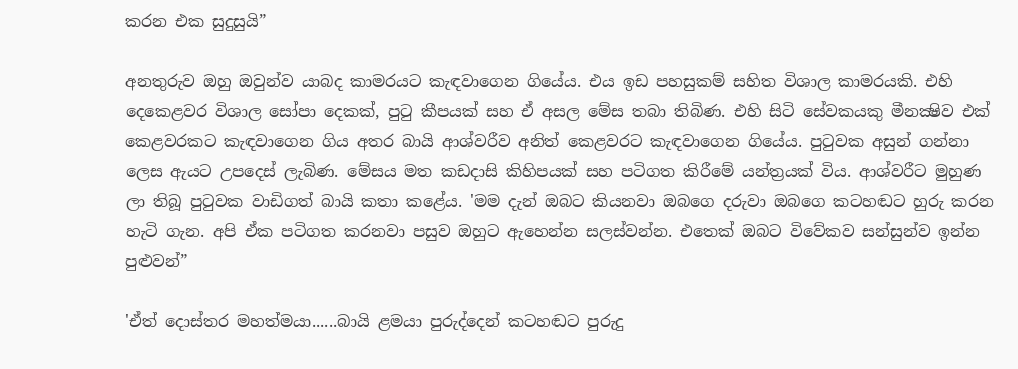කරන එක සුදුසුයි”

අනතුරුව ඔහු ඔවුන්ව යාබද කාමරයට කැඳවාගෙන ගියේය. එය ඉඩ පහසුකම් සහිත විශාල කාමරයකි. එහි දෙකෙළවර විශාල සෝපා දෙකක්, පුටු කීපයක් සහ ඒ අසල මේස තබා තිබිණ. එහි සිටි සේවකයකු මීනක්‍ෂිව එක් කෙළවරකට කැඳවාගෙන ගිය අතර බායි ආශ්වරීව අනිත් කෙළවරට කැඳවාගෙන ගියේය. පුටුවක අසුන් ගන්නා ලෙස ඇයට උපදෙස් ලැබිණ. මේසය මත කඩදාසි කිහිපයක් සහ පටිගත කිරීමේ යන්ත්‍රයක් විය. ආශ්වරීට මුහුණ ලා තිබූ පුටුවක වාඩිගත් බායි කතා කළේය. 'මම දැන් ඔබට කියනවා ඔබගෙ දරුවා ඔබගෙ කටහඬට හුරු කරන හැටි ගැන. අපි ඒක පටිගත කරනවා පසුව ඔහුට ඇහෙන්න සලස්වන්න. එතෙක් ඔබට විවේකව සන්සුන්ව ඉන්න පුළුවන්”

'ඒත් දොස්තර මහත්මයා......බායි ළමයා පුරුද්දෙන් කටහඬට පුරුදු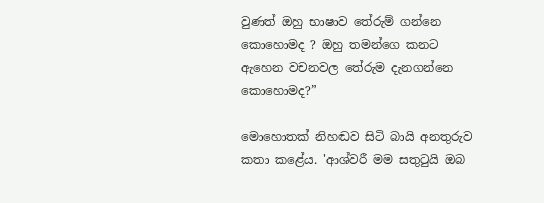වුණත් ඔහු භාෂාව තේරුම් ගන්නෙ කොහොමද ? ඔහු තමන්ගෙ කනට ඇහෙන වචනවල තේරුම දැනගන්නෙ කොහොමද?”

මොහොතක් නිහඬව සිටි බායි අනතුරුව කතා කළේය. 'ආශ්වරී මම සතුටුයි ඔබ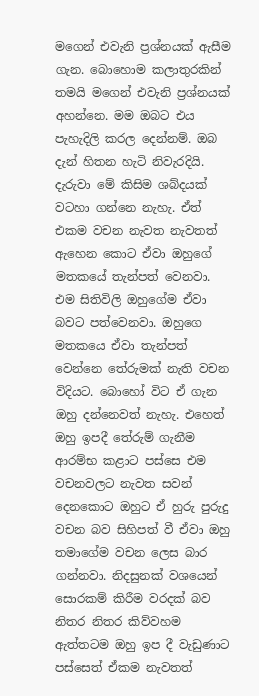මගෙන් එවැනි ප්‍රශ්නයක් ඇසීම ගැන. බොහොම කලාතුරකින් තමයි මගෙන් එවැනි ප්‍රශ්නයක් අහන්නෙ. මම ඔබට එය පැහැදිලි කරල දෙන්නම්. ඔබ දැන් හිතන හැටි නිවැරදියි. දැරුවා මේ කිසිම ශබ්දයක් වටහා ගන්නෙ නැහැ. ඒත් එකම වචන නැවත නැවතත් ඇහෙන කොට ඒවා ඔහුගේ මතකයේ තැන්පත් වෙනවා. එම සිතිවිලි ඔහුගේම ඒවා බවට පත්වෙනවා. ඔහුගෙ මතකයෙ ඒවා තැන්පත් වෙන්නෙ තේරුමක් නැති වචන විදියට. බොහෝ විට ඒ ගැන ඔහු දන්නෙවත් නැහැ. එහෙත් ඔහු ඉපදී තේරුම් ගැනීම ආරම්භ කළාට පස්සෙ එම වචනවලට නැවත සවන් දෙනකොට ඔහුට ඒ හුරු පුරුදු වචන බව සිහිපත් වී ඒවා ඔහු තමාගේම වචන ලෙස බාර ගන්නවා. නිදසුනක් වශයෙන් සොරකම් කිරීම වරදක් බව නිතර නිතර කිව්වහම ඇත්තටම ඔහු ඉප දී වැඩුණාට පස්සෙත් ඒකම නැවතත්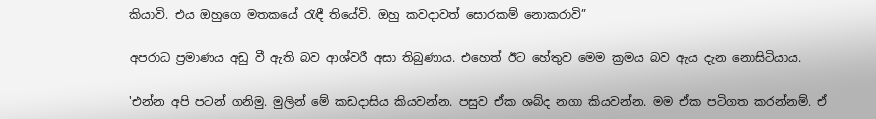කියාවි. එය ඔහුගෙ මතකයේ රැඳී තියේවි. ඔහු කවදාවත් සොරකම් නොකරාවි”

අපරාධ ප්‍රමාණය අඩු වී ඇති බව ආශ්වරී අසා තිබුණාය. එහෙත් ඊට හේතුව මෙම ක්‍රමය බව ඇය දැන නොසිටියාය.

'එන්න අපි පටන් ගනිමු. මුලින් මේ කඩදාසිය කියවන්න. පසුව ඒක ශබ්ද නගා කියවන්න. මම ඒක පටිගත කරන්නම්. ඒ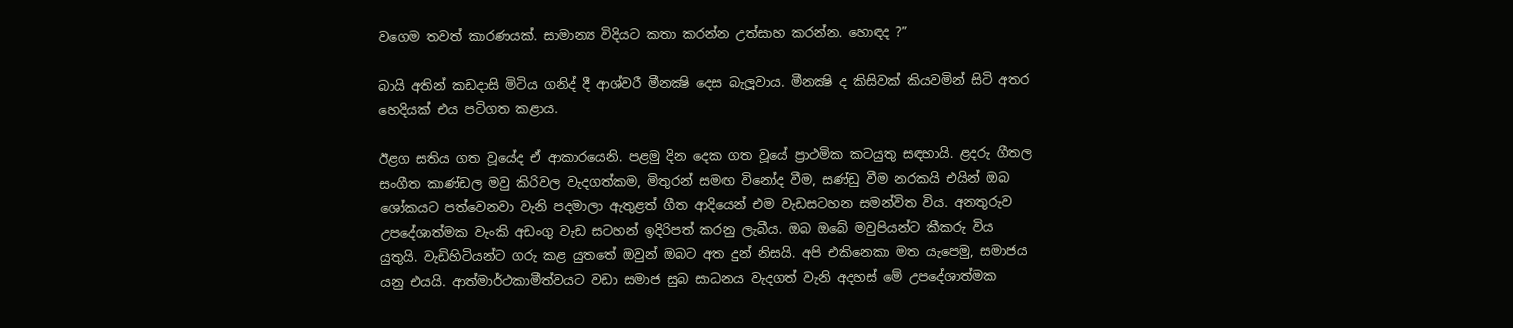වගෙම තවත් කාරණයක්. සාමාන්‍ය විදියට කතා කරන්න උත්සාහ කරන්න. හොඳද ?”

බායි අතින් කඩදාසි මිටිය ගනිද් දී ආශ්වරී මීනක්‍ෂි දෙස බැලූවාය. මීනක්‍ෂි ද කිසිවක් කියවමින් සිටි අතර හෙදියක් එය පටිගත කළාය.

ඊළග සතිය ගත වූයේද ඒ ආකාරයෙනි. පළමු දින දෙක ගත වූයේ ප්‍රාථමික කටයුතු සඳහායි. ළදරු ගීතල සංගීත කාණ්ඩල මවු කිරිවල වැදගත්කම, මිතුරන් සමඟ විනෝද වීම, සණ්ඩු වීම නරකයි එයින් ඔබ ශෝකයට පත්වෙනවා වැනි පදමාලා ඇතුළත් ගීත ආදියෙන් එම වැඩසටහන සමන්විත විය. අනතුරුව උපදේශාත්මක වැංකි අඩංගු වැඩ සටහන් ඉදිරිපත් කරනු ලැබීය. ඔබ ඔබේ මවුපියන්ට කීකරු විය යුතුයි. වැඩිහිටියන්ට ගරු කළ යුතතේ ඔවුන් ඔබට අත දුන් නිසයි. අපි එකිනෙකා මත යැපෙමු, සමාජය යනු එයයි. ආත්මාර්ථකාමීත්වයට වඩා සමාජ සුබ සාධනය වැදගත් වැනි අදහස් මේ උපදේශාත්මක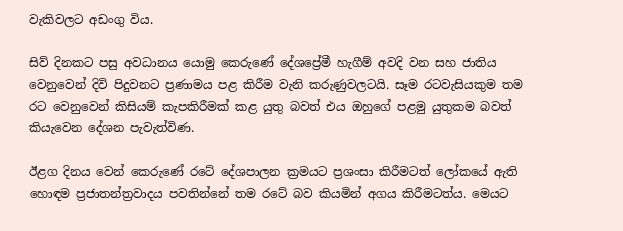වැකිවලට අඩංගු විය.

සිව් දිනකට පසු අවධානය යොමු කෙරුණේ දේශප්‍රේමී හැගීම් අවදි වන සහ ජාතිය වෙනුවෙන් දිවි පිදුවනට ප්‍රණාමය පළ කිරීම වැනි කරුණුවලටයි. සෑම රටවැසියකුම තම රට වෙනුවෙන් කිසියම් කැපකිරීමක් කළ යුතු බවත් එය ඔහුගේ පළමු යුතුකම බවත් කියැවෙන දේශන පැවැත්විණ.

ඊළග දිනය වෙන් කෙරුණේ රටේ දේශපාලන ක්‍රමයට ප්‍රශංසා කිරීමටත් ලෝකයේ ඇති හොඳම ප්‍රජාතන්ත්‍රවාදය පවතින්නේ තම රටේ බව කියමින් අගය කිරීමටත්ය. මෙයට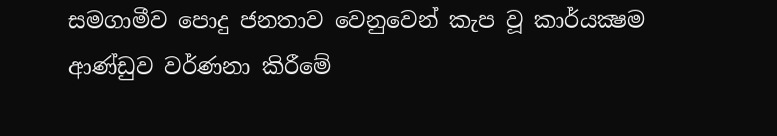සමගාමීව පොදු ජනතාව වෙනුවෙන් කැප වූ කාර්යක්‍ෂම ආණ්ඩුව වර්ණනා කිරීමේ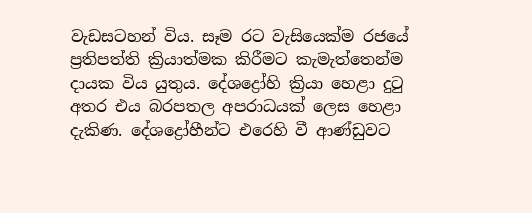වැඩසටහන් විය. සෑම රට වැසියෙක්ම රජයේ ප්‍රතිපත්ති ක්‍රියාත්මක කිරීමට කැමැත්තෙන්ම දායක විය යුතුය. දේශද්‍රෝහි ක්‍රියා හෙළා දුටු අතර එය බරපතල අපරාධයක් ලෙස හෙළා දැකිණ. දේශද්‍රෝහීන්ට එරෙහි වී ආණ්ඩුවට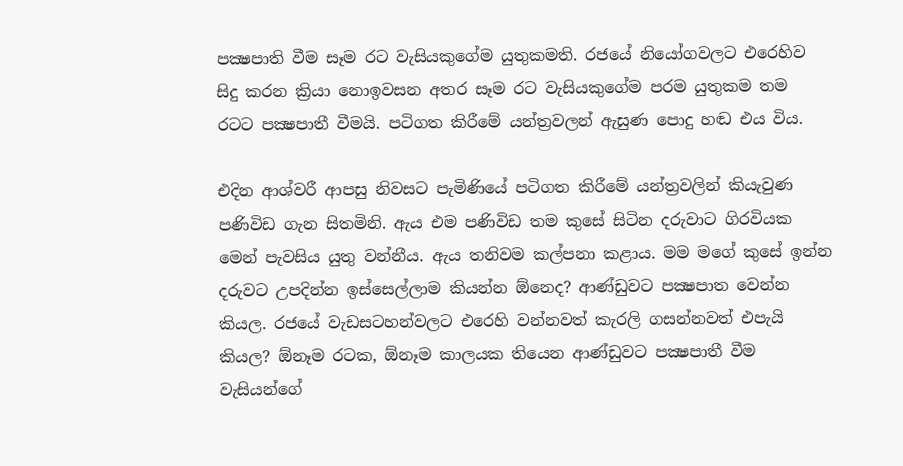පක්‍ෂපාති වීම සෑම රට වැසියකුගේම යුතුකමති. රජයේ නියෝගවලට එරෙහිව සිදු කරන ක්‍රියා නොඉවසන අතර සෑම රට වැසියකුගේම පරම යුතුකම තම රටට පක්‍ෂපාතී වීමයි. පටිගත කිරීමේ යන්ත්‍රවලන් ඇසුණ පොදු හඬ එය විය.

එදින ආශ්වරී ආපසු නිවසට පැමිණියේ පටිගත කිරීමේ යන්ත්‍රවලින් කියැවුණ පණිවිඩ ගැන සිතමිනි. ඇය එම පණිවිඩ තම කුසේ සිටින දරුවාට ගිරවියක මෙන් පැවසිය යුතු වන්නීය. ඇය තනිවම කල්පනා කළාය. මම මගේ කුසේ ඉන්න දරුවට උපදින්න ඉස්සෙල්ලාම කියන්න ඕනෙද? ආණ්ඩුවට පක්‍ෂපාත වෙන්න කියල. රජයේ වැඩසටහන්වලට එරෙහි වන්නවත් කැරලි ගසන්නවත් එපැයි කියල? ඕනෑම රටක, ඕනෑම කාලයක තියෙන ආණ්ඩුවට පක්‍ෂපාතී වීම වැසියන්ගේ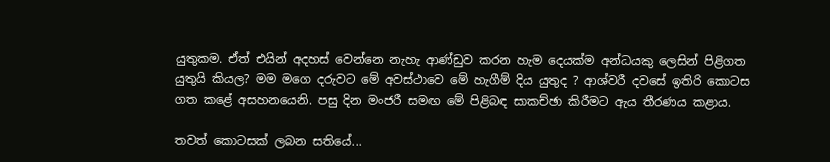යුතුකම. ඒත් එයින් අදහස් වෙන්නෙ නැහැ ආණ්ඩුව කරන හැම දෙයක්ම අන්ධයකු ලෙසින් පිළිගත යුතුයි කියල? මම මගෙ දරුවට මේ අවස්ථාවෙ මේ හැගීම් දිය යුතුද ? ආශ්වරී දවසේ ඉතිරි කොටස ගත කළේ අසහනයෙනි. පසු දින මංජරී සමඟ මේ පිළිබඳ සාකච්ඡා කිරීමට ඇය තීරණය කළාය.

තවත් කොටසක් ලබන සතියේ...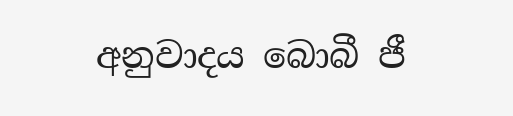අනුවාදය බොබී ජී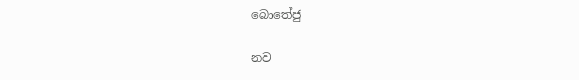බොතේජු

නව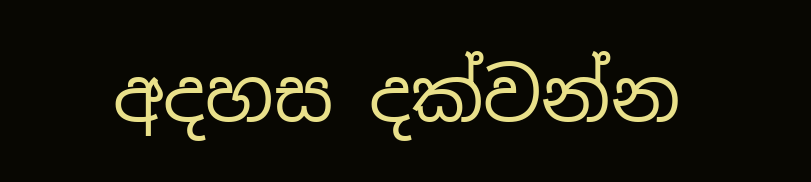අදහස දක්වන්න